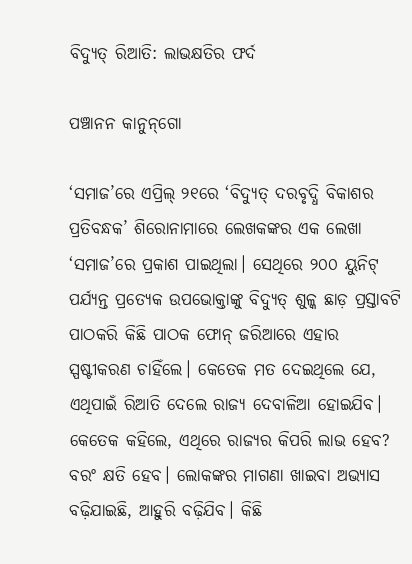ବିଦ୍ୟୁତ୍‌ ରିଆତି: ଲାଭକ୍ଷତିର ଫର୍ଦ

ପଞ୍ଚାନନ କାନୁନ୍‌ଗୋ

‘ସମାଜ’ରେ ଏପ୍ରିଲ୍‍ ୨୧ରେ ‘ବିଦ୍ୟୁତ୍‍ ଦରବୃଦ୍ଧି ବିକାଶର ପ୍ରତିବନ୍ଧକ’ ଶିରୋନାମାରେ ଲେଖକଙ୍କର ଏକ ଲେଖା ‘ସମାଜ’ରେ ପ୍ରକାଶ ପାଇଥିଲା। ସେଥିରେ ୨୦୦ ୟୁନିଟ୍‍ ପର୍ଯ୍ୟନ୍ତ ପ୍ରତ୍ୟେକ ଉପଭୋକ୍ତାଙ୍କୁ ବିଦ୍ୟୁତ୍‍ ଶୁଳ୍କ ଛାଡ଼ ପ୍ରସ୍ତାବଟି ପାଠକରି କିଛି ପାଠକ ଫୋନ୍‌ ଜରିଆରେ ଏହାର ସ୍ପଷ୍ଟୀକରଣ ଚାହିଁଲେ। କେତେକ ମତ ଦେଇଥିଲେ ଯେ, ଏଥିପାଇଁ ରିଆତି ଦେଲେ ରାଜ୍ୟ ଦେବାଳିଆ ହୋଇଯିବ। କେତେକ କହିଲେ, ଏଥିରେ ରାଜ୍ୟର କିପରି ଲାଭ ହେବ? ବରଂ କ୍ଷତି ହେବ। ଲୋକଙ୍କର ମାଗଣା ଖାଇବା ଅଭ୍ୟାସ ବଢ଼ିଯାଇଛି, ଆହୁରି ବଢ଼ିଯିବ। କିଛି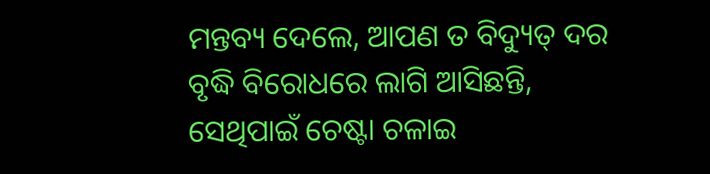ମନ୍ତବ୍ୟ ଦେଲେ, ଆପଣ ତ ବିଦ୍ୟୁତ୍‍ ଦର ବୃଦ୍ଧି ବିରୋଧରେ ଲାଗି ଆସିଛନ୍ତି, ସେଥିପାଇଁ ଚେଷ୍ଟା ଚଳାଇ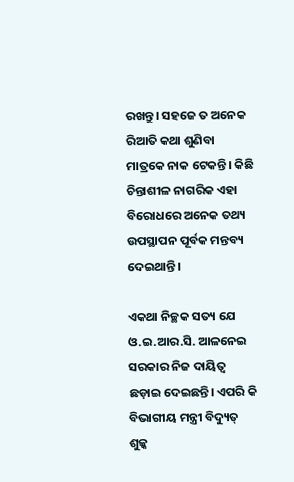ରଖନ୍ତୁ। ସହଜେ ତ ଅନେକ ରିଆତି କଥା ଶୁଣିବା ମାତ୍ରକେ ନାକ ଟେକନ୍ତି। କିଛି ଚିନ୍ତାଶୀଳ ନାଗରିକ ଏହା ବିରୋଧରେ ଅନେକ ତଥ୍ୟ ଉପସ୍ଥାପନ ପୂର୍ବକ ମନ୍ତବ୍ୟ ଦେଇଥାନ୍ତି।

ଏକଥା ନିଚ୍ଛକ ସତ୍ୟ ଯେ ଓ.ଇ.ଆର.ସି. ଆଳନେଇ ସରକାର ନିଜ ଦାୟିତ୍ୱ ଛଡ଼ାଇ ଦେଇଛନ୍ତି। ଏପରି କି ବିଭାଗୀୟ ମନ୍ତ୍ରୀ ବିଦ୍ୟୁତ୍‍ ଶୁଳ୍କ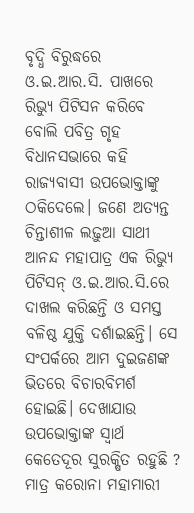ବୃଦ୍ଧି ବିରୁଦ୍ଧରେ ଓ.ଇ.ଆର.ସି. ପାଖରେ ରିଭ୍ୟୁ ପିଟିସନ କରିବେ ବୋଲି ପବିତ୍ର ଗୃହ ବିଧାନସଭାରେ କହି ରାଜ୍ୟବାସୀ ଉପଭୋକ୍ତାଙ୍କୁ ଠକିଦେଲେ। ଜଣେ ଅତ୍ୟନ୍ତ ଚିନ୍ତାଶୀଳ ଲଢ଼ୁଆ ସାଥୀ ଆନନ୍ଦ ମହାପାତ୍ର ଏକ ରିଭ୍ୟୁ ପିଟିସନ୍‍ ଓ.ଇ.ଆର.ସି.ରେ ଦାଖଲ କରିଛନ୍ତି ଓ ସମସ୍ତ ବଳିଷ୍ଠ ଯୁକ୍ତି ଦର୍ଶାଇଛନ୍ତି। ସେ ସଂପର୍କରେ ଆମ ଦୁଇଜଣଙ୍କ ଭିତରେ ବିଚାରବିମର୍ଶ ହୋଇଛି। ଦେଖାଯାଉ ଉପଭୋକ୍ତାଙ୍କ ସ୍ୱାର୍ଥ କେତେଦୂର ସୁରକ୍ଷିତ ରହୁଛି ? ମାତ୍ର କରୋନା ମହାମାରୀ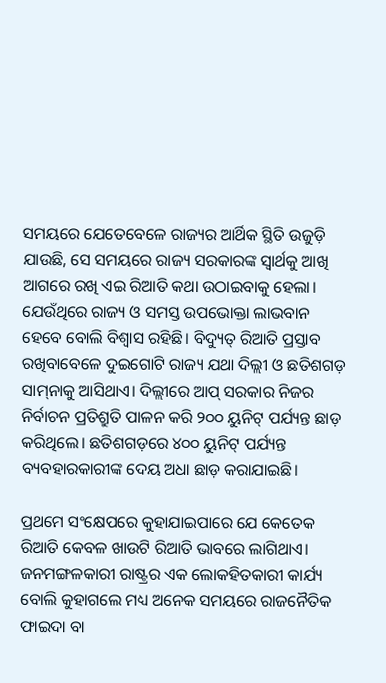ସମୟରେ ଯେତେବେଳେ ରାଜ୍ୟର ଆର୍ଥିକ ସ୍ଥିତି ଉଜୁଡ଼ି ଯାଉଛି, ସେ ସମୟରେ ରାଜ୍ୟ ସରକାରଙ୍କ ସ୍ୱାର୍ଥକୁ ଆଖି ଆଗରେ ରଖି ଏଇ ରିଆତି କଥା ଉଠାଇବାକୁ ହେଲା। ଯେଉଁଥିରେ ରାଜ୍ୟ ଓ ସମସ୍ତ ଉପଭୋକ୍ତା ଲାଭବାନ ହେବେ ବୋଲି ବିଶ୍ୱାସ ରହିଛି। ବିଦ୍ୟୁତ୍‍ ରିଆତି ପ୍ରସ୍ତାବ ରଖିବାବେଳେ ଦୁଇଗୋଟି ରାଜ୍ୟ ଯଥା ଦିଲ୍ଲୀ ଓ ଛତିଶଗଡ଼ ସାମ୍‍ନାକୁ ଆସିଥାଏ। ଦିଲ୍ଲୀରେ ଆପ୍‍ ସରକାର ନିଜର ନିର୍ବାଚନ ପ୍ରତିଶ୍ରୁତି ପାଳନ କରି ୨୦୦ ୟୁନିଟ୍‍ ପର୍ଯ୍ୟନ୍ତ ଛାଡ଼ କରିଥିଲେ। ଛତିଶଗଡ଼ରେ ୪୦୦ ୟୁନିଟ୍‍ ପର୍ଯ୍ୟନ୍ତ ବ୍ୟବହାରକାରୀଙ୍କ ଦେୟ ଅଧା ଛାଡ଼ କରାଯାଇଛି।

ପ୍ରଥମେ ସଂକ୍ଷେପରେ କୁହାଯାଇପାରେ ଯେ କେତେକ ରିଆତି କେବଳ ଖାଉଟି ରିଆତି ଭାବରେ ଲାଗିଥାଏ। ଜନମଙ୍ଗଳକାରୀ ରାଷ୍ଟ୍ରର ଏକ ଲୋକହିତକାରୀ କାର୍ଯ୍ୟ ବୋଲି କୁହାଗଲେ ମଧ୍ୟ ଅନେକ ସମୟରେ ରାଜନୈତିକ ଫାଇଦା ବା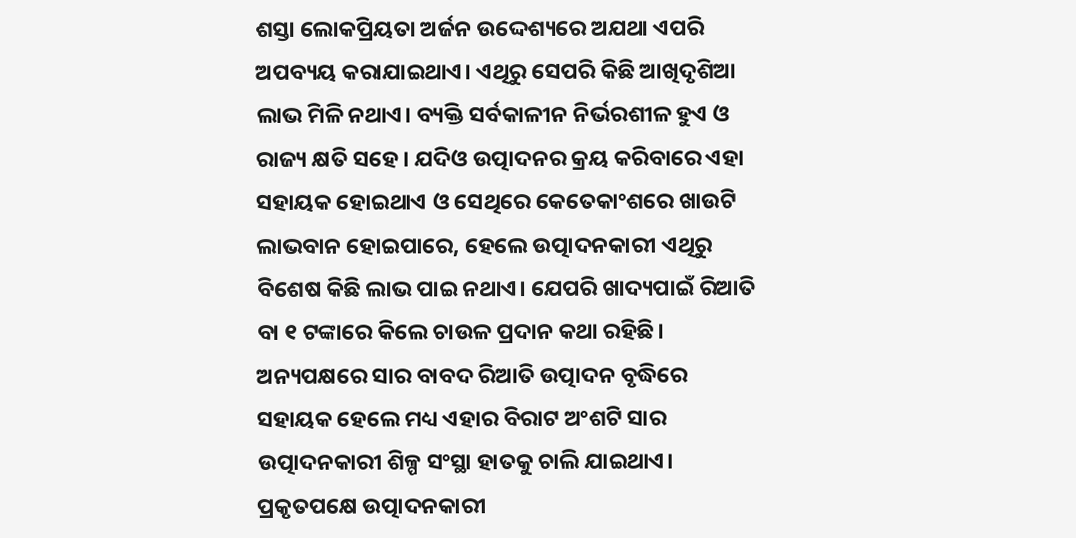ଶସ୍ତା ଲୋକପ୍ରିୟତା ଅର୍ଜନ ଉଦ୍ଦେଶ୍ୟରେ ଅଯଥା ଏପରି ଅପବ୍ୟୟ କରାଯାଇଥାଏ। ଏଥିରୁ ସେପରି କିଛି ଆଖିଦୃଶିଆ ଲାଭ ମିଳି ନଥାଏ। ବ୍ୟକ୍ତି ସର୍ବକାଳୀନ ନିର୍ଭରଶୀଳ ହୁଏ ଓ ରାଜ୍ୟ କ୍ଷତି ସହେ। ଯଦିଓ ଉତ୍ପାଦନର କ୍ରୟ କରିବାରେ ଏହା ସହାୟକ ହୋଇଥାଏ ଓ ସେଥିରେ କେତେକାଂଶରେ ଖାଉଟି ଲାଭବାନ ହୋଇପାରେ, ହେଲେ ଉତ୍ପାଦନକାରୀ ଏଥିରୁ ବିଶେଷ କିଛି ଲାଭ ପାଇ ନଥାଏ। ଯେପରି ଖାଦ୍ୟପାଇଁ ରିଆତି ବା ୧ ଟଙ୍କାରେ କିଲେ ଚାଉଳ ପ୍ରଦାନ କଥା ରହିଛି। ଅନ୍ୟପକ୍ଷରେ ସାର ବାବଦ ରିଆତି ଉତ୍ପାଦନ ବୃଦ୍ଧିରେ ସହାୟକ ହେଲେ ମଧ୍ୟ ଏହାର ବିରାଟ ଅଂଶଟି ସାର ଉତ୍ପାଦନକାରୀ ଶିଳ୍ପ ସଂସ୍ଥା ହାତକୁ ଚାଲି ଯାଇଥାଏ। ପ୍ରକୃତପକ୍ଷେ ଉତ୍ପାଦନକାରୀ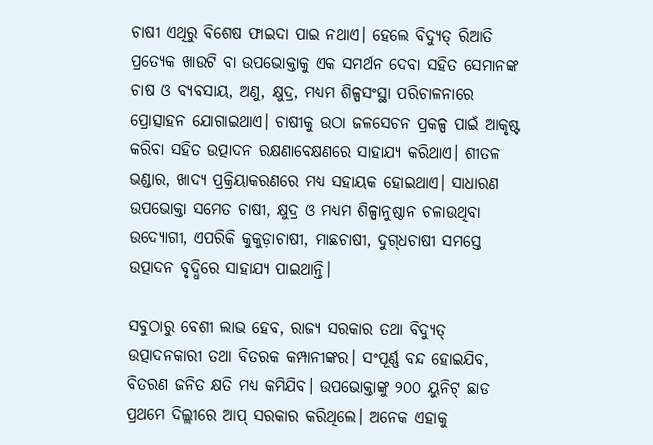ଚାଷୀ ଏଥିରୁ ବିଶେଷ ଫାଇଦା ପାଇ ନଥାଏ। ହେଲେ ବିଦ୍ୟୁତ୍‍ ରିଆତି ପ୍ରତ୍ୟେକ ଖାଉଟି ବା ଉପଭୋକ୍ତାକୁ ଏକ ସମର୍ଥନ ଦେବା ସହିତ ସେମାନଙ୍କ ଚାଷ ଓ ବ୍ୟବସାୟ, ଅଣୁ, କ୍ଷୁଦ୍ର, ମଧ୍ୟମ ଶିଳ୍ପସଂସ୍ଥା ପରିଚାଳନାରେ ପ୍ରୋତ୍ସାହନ ଯୋଗାଇଥାଏ। ଚାଷୀକୁ ଉଠା ଜଳସେଚନ ପ୍ରକଳ୍ପ ପାଇଁ ଆକୃଷ୍ଟ କରିବା ସହିତ ଉତ୍ପାଦନ ରକ୍ଷଣାବେକ୍ଷଣରେ ସାହାଯ୍ୟ କରିଥାଏ। ଶୀତଳ ଭଣ୍ଡାର, ଖାଦ୍ୟ ପ୍ରକ୍ରିୟାକରଣରେ ମଧ୍ୟ ସହାୟକ ହୋଇଥାଏ। ସାଧାରଣ ଉପଭୋକ୍ତା ସମେତ ଚାଷୀ, କ୍ଷୁଦ୍ର ଓ ମଧ୍ୟମ ଶିଳ୍ପାନୁଷ୍ଠାନ ଚଳାଉଥିବା ଉଦ୍ୟୋଗୀ, ଏପରିକି କୁକୁଡ଼ାଚାଷୀ, ମାଛଚାଷୀ, ଦୁଗ୍‍ଧଚାଷୀ ସମସ୍ତେ ଉତ୍ପାଦନ ବୃଦ୍ଧିରେ ସାହାଯ୍ୟ ପାଇଥାନ୍ତି।

ସବୁଠାରୁ ବେଶୀ ଲାଭ ହେବ, ରାଜ୍ୟ ସରକାର ତଥା ବିଦ୍ୟୁତ୍‍ ଉତ୍ପାଦନକାରୀ ତଥା ବିତରକ କମ୍ପାନୀଙ୍କର। ସଂପୂର୍ଣ୍ଣ ବନ୍ଦ ହୋଇଯିବ, ବିତରଣ ଜନିତ କ୍ଷତି ମଧ୍ୟ କମିଯିବ। ଉପଭୋକ୍ତାଙ୍କୁ ୨୦୦ ୟୁନିଟ୍‍ ଛାଡ ପ୍ରଥମେ ଦିଲ୍ଲୀରେ ଆପ୍‌ ସରକାର କରିଥିଲେ। ଅନେକ ଏହାକୁ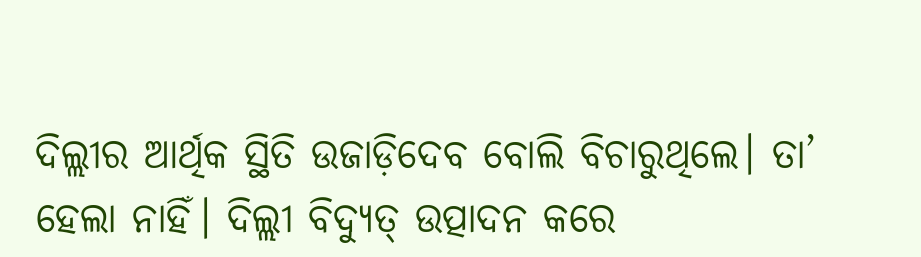ଦିଲ୍ଲୀର ଆର୍ଥିକ ସ୍ଥିତି ଉଜାଡ଼ିଦେବ ବୋଲି ବିଚାରୁଥିଲେ। ତା’ ହେଲା ନାହିଁ। ଦିଲ୍ଲୀ ବିଦ୍ୟୁତ୍‍ ଉତ୍ପାଦନ କରେ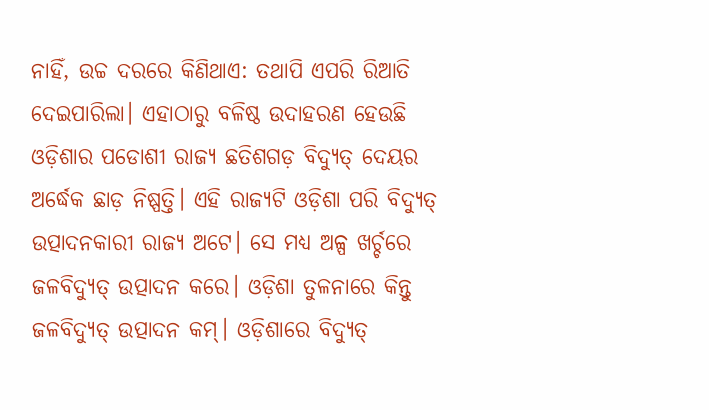ନାହିଁ, ଉଚ୍ଚ ଦରରେ କିଣିଥାଏ: ତଥାପି ଏପରି ରିଆତି ଦେଇପାରିଲା। ଏହାଠାରୁ ବଳିଷ୍ଠ ଉଦାହରଣ ହେଉଛି ଓଡ଼ିଶାର ପଡୋଶୀ ରାଜ୍ୟ ଛତିଶଗଡ଼ ବିଦ୍ୟୁତ୍‍ ଦେୟର ଅର୍ଦ୍ଧେକ ଛାଡ଼ ନିଷ୍ପତ୍ତି। ଏହି ରାଜ୍ୟଟି ଓଡ଼ିଶା ପରି ବିଦ୍ୟୁତ୍‍ ଉତ୍ପାଦନକାରୀ ରାଜ୍ୟ ଅଟେ। ସେ ମଧ୍ୟ ଅଳ୍ପ ଖର୍ଚ୍ଚରେ ଜଳବିଦ୍ୟୁତ୍‍ ଉତ୍ପାଦନ କରେ। ଓଡ଼ିଶା ତୁଳନାରେ କିନ୍ତୁ ଜଳବିଦ୍ୟୁତ୍‍ ଉତ୍ପାଦନ କମ୍‍। ଓଡ଼ିଶାରେ ବିଦ୍ୟୁତ୍‍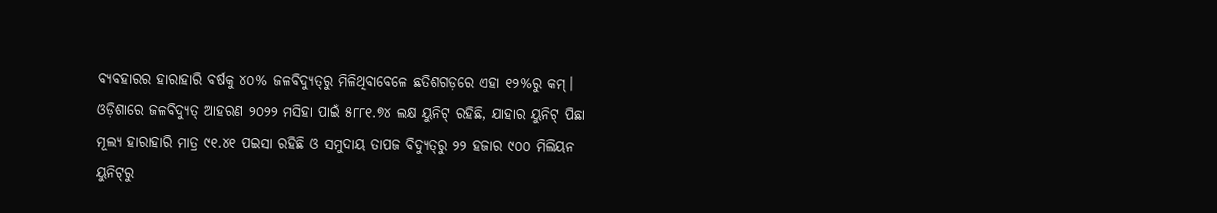ବ୍ୟବହାରର ହାରାହାରି ବର୍ଷକୁ ୪୦% ଜଳବିଦ୍ୟୁତ୍‍ରୁ ମିଳିଥିବାବେଳେ ଛତିଶଗଡ଼ରେ ଏହା ୧୨%ରୁ କମ୍‍। ଓଡ଼ିଶାରେ ଜଳବିଦ୍ୟୁତ୍‍ ଆହରଣ ୨୦୨୨ ମସିହା ପାଇଁ ୫୮୮୧.୭୪ ଲକ୍ଷ ୟୁନିଟ୍‍ ରହିଛି, ଯାହାର ୟୁନିଟ୍‍ ପିଛା ମୂଲ୍ୟ ହାରାହାରି ମାତ୍ର ୯୧.୪୧ ପଇସା ରହିଛି ଓ ସମୁଦାୟ ତାପଜ ବିଦ୍ୟୁତ୍‍ରୁ ୨୨ ହଜାର ୯୦୦ ମିଲିୟନ ୟୁନିଟ୍‍ରୁ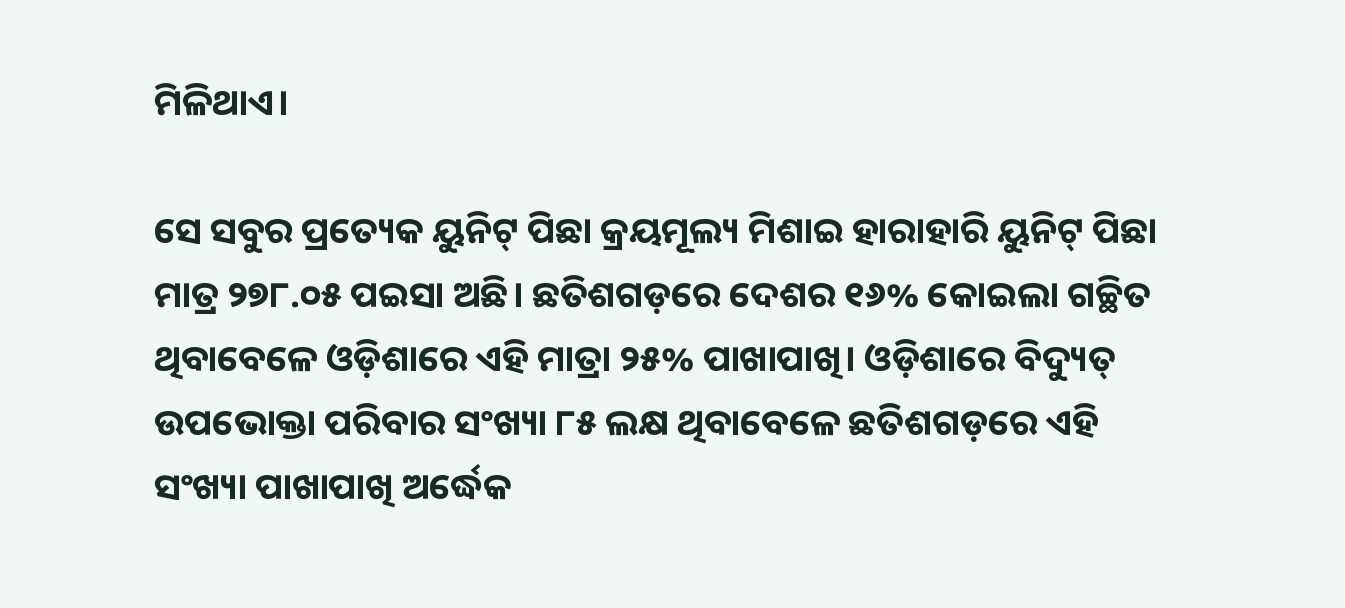ମିଳିଥାଏ।

ସେ ସବୁର ପ୍ରତ୍ୟେକ ୟୁନିଟ୍‍ ପିଛା କ୍ରୟମୂଲ୍ୟ ମିଶାଇ ହାରାହାରି ୟୁନିଟ୍‍ ପିଛା ମାତ୍ର ୨୭୮.୦୫ ପଇସା ଅଛି। ଛତିଶଗଡ଼ରେ ଦେଶର ୧୬% କୋଇଲା ଗଚ୍ଛିତ ଥିବାବେଳେ ଓଡ଼ିଶାରେ ଏହି ମାତ୍ରା ୨୫% ପାଖାପାଖି। ଓଡ଼ିଶାରେ ବିଦ୍ୟୁତ୍‍ ଉପଭୋକ୍ତା ପରିବାର ସଂଖ୍ୟା ୮୫ ଲକ୍ଷ ଥିବାବେଳେ ଛତିଶଗଡ଼ରେ ଏହି ସଂଖ୍ୟା ପାଖାପାଖି ଅର୍ଦ୍ଧେକ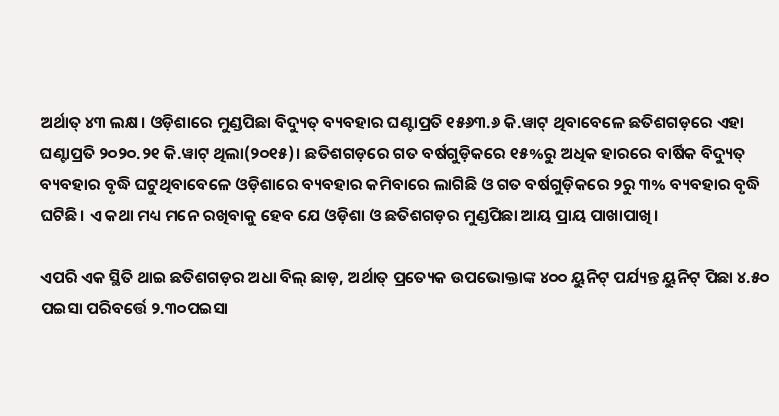ଅର୍ଥାତ୍‍ ୪୩ ଲକ୍ଷ। ଓଡ଼ିଶାରେ ମୁଣ୍ଡପିଛା ବିଦ୍ୟୁତ୍‍ ବ୍ୟବହାର ଘଣ୍ଟାପ୍ରତି ୧୫୬୩.୬ କି.ୱାଟ୍‍ ଥିବାବେଳେ ଛତିଶଗଡ଼ରେ ଏହା ଘଣ୍ଟାପ୍ରତି ୨୦୨୦.୨୧ କି.ୱାଟ୍‍ ଥିଲା(୨୦୧୫)। ଛତିଶଗଡ଼ରେ ଗତ ବର୍ଷଗୁଡ଼ିକରେ ୧୫%ରୁ ଅଧିକ ହାରରେ ବାର୍ଷିକ ବିଦ୍ୟୁତ୍‍ ବ୍ୟବହାର ବୃଦ୍ଧି ଘଟୁଥିବାବେଳେ ଓଡ଼ିଶାରେ ବ୍ୟବହାର କମିବାରେ ଲାଗିଛି ଓ ଗତ ବର୍ଷଗୁଡ଼ିକରେ ୨ରୁ ୩% ବ୍ୟବହାର ବୃଦ୍ଧି ଘଟିଛି। ଏ କଥା ମଧ୍ୟ ମନେ ରଖିବାକୁ ହେବ ଯେ ଓଡ଼ିଶା ଓ ଛତିଶଗଡ଼ର ମୁଣ୍ଡପିଛା ଆୟ ପ୍ରାୟ ପାଖାପାଖି।

ଏପରି ଏକ ସ୍ଥିତି ଥାଇ ଛତିଶଗଡ଼ର ଅଧା ବିଲ୍‍ ଛାଡ଼, ଅର୍ଥାତ୍‍ ପ୍ରତ୍ୟେକ ଉପଭୋକ୍ତାଙ୍କ ୪୦୦ ୟୁନିଟ୍‍ ପର୍ଯ୍ୟନ୍ତ ୟୁନିଟ୍‍ ପିଛା ୪.୫୦ ପଇସା ପରିବର୍ତ୍ତେ ୨.୩୦ପଇସା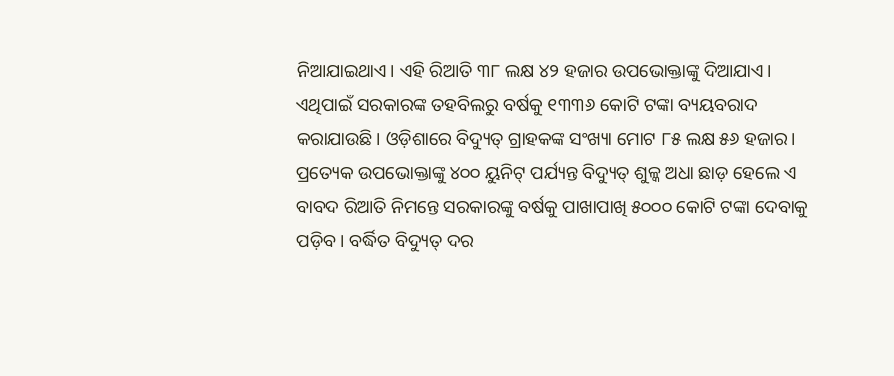ନିଆଯାଇଥାଏ। ଏହି ରିଆତି ୩୮ ଲକ୍ଷ ୪୨ ହଜାର ଉପଭୋକ୍ତାଙ୍କୁ ଦିଆଯାଏ। ଏଥିପାଇଁ ସରକାରଙ୍କ ତହବିଲରୁ ବର୍ଷକୁ ୧୩୩୬ କୋଟି ଟଙ୍କା ବ୍ୟୟବରାଦ କରାଯାଉଛି। ଓଡ଼ିଶାରେ ବିଦ୍ୟୁତ୍‍ ଗ୍ରାହକଙ୍କ ସଂଖ୍ୟା ମୋଟ ୮୫ ଲକ୍ଷ ୫୬ ହଜାର। ପ୍ରତ୍ୟେକ ଉପଭୋକ୍ତାଙ୍କୁ ୪୦୦ ୟୁନିଟ୍‍ ପର୍ଯ୍ୟନ୍ତ ବିଦ୍ୟୁତ୍‍ ଶୁଳ୍କ ଅଧା ଛାଡ଼ ହେଲେ ଏ ବାବଦ ରିଆତି ନିମନ୍ତେ ସରକାରଙ୍କୁ ବର୍ଷକୁ ପାଖାପାଖି ୫୦୦୦ କୋଟି ଟଙ୍କା ଦେବାକୁ ପଡ଼ିବ। ବର୍ଦ୍ଧିତ ବିଦ୍ୟୁତ୍‍ ଦର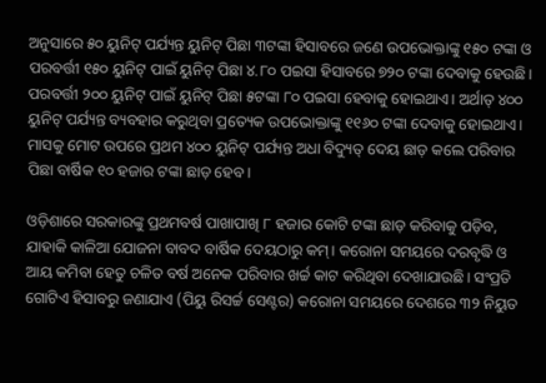ଅନୁସାରେ ୫୦ ୟୁନିଟ୍‍ ପର୍ଯ୍ୟନ୍ତ ୟୁନିଟ୍‍ ପିଛା ୩ଟଙ୍କା ହିସାବରେ ଜଣେ ଉପଭୋକ୍ତାଙ୍କୁ ୧୫୦ ଟଙ୍କା ଓ ପରବର୍ତ୍ତୀ ୧୫୦ ୟୁନିଟ୍‍ ପାଇଁ ୟୁନିଟ୍‍ ପିଛା ୪.୮୦ ପଇସା ହିସାବରେ ୭୨୦ ଟଙ୍କା ଦେବାକୁ ହେଉଛି। ପରବର୍ତ୍ତୀ ୨୦୦ ୟୁନିଟ୍‍ ପାଇଁ ୟୁନିଟ୍‍ ପିଛା ୫ଟଙ୍କା ୮୦ ପଇସା ହେବାକୁ ହୋଇଥାଏ। ଅର୍ଥାତ୍‍ ୪୦୦ ୟୁନିଟ୍‍ ପର୍ଯ୍ୟନ୍ତ ବ୍ୟବହାର କରୁଥିବା ପ୍ରତ୍ୟେକ ଉପଭୋକ୍ତାଙ୍କୁ ୧୧୬୦ ଟଙ୍କା ଦେବାକୁ ହୋଇଥାଏ। ମାସକୁ ମୋଟ ଉପରେ ପ୍ରଥମ ୪୦୦ ୟୁନିଟ୍‍ ପର୍ଯ୍ୟନ୍ତ ଅଧା ବିଦ୍ୟୁତ୍‍ ଦେୟ ଛାଡ଼ କଲେ ପରିବାର ପିଛା ବାର୍ଷିକ ୧୦ ହଜାର ଟଙ୍କା ଛାଡ଼ ହେବ।

ଓଡ଼ିଶାରେ ସରକାରଙ୍କୁ ପ୍ରଥମବର୍ଷ ପାଖାପାଖି ୮ ହଜାର କୋଟି ଟଙ୍କା ଛାଡ଼ କରିବାକୁ ପଡ଼ିବ, ଯାହାକି କାଳିଆ ଯୋଜନା ବାବଦ ବାର୍ଷିକ ଦେୟଠାରୁ କମ୍‍। କରୋନା ସମୟରେ ଦରବୃଦ୍ଧି ଓ ଆୟ କମିବା ହେତୁ ଚଳିତ ବର୍ଷ ଅନେକ ପରିବାର ଖର୍ଚ୍ଚ କାଟ କରିଥିବା ଦେଖାଯାଉଛି। ସଂପ୍ରତି ଗୋଟିଏ ହିସାବରୁ ଜଣାଯାଏ (ପିୟୁ ରିସର୍ଚ୍ଚ ସେଣ୍ଟର) କରୋନା ସମୟରେ ଦେଶରେ ୩୨ ନିୟୁତ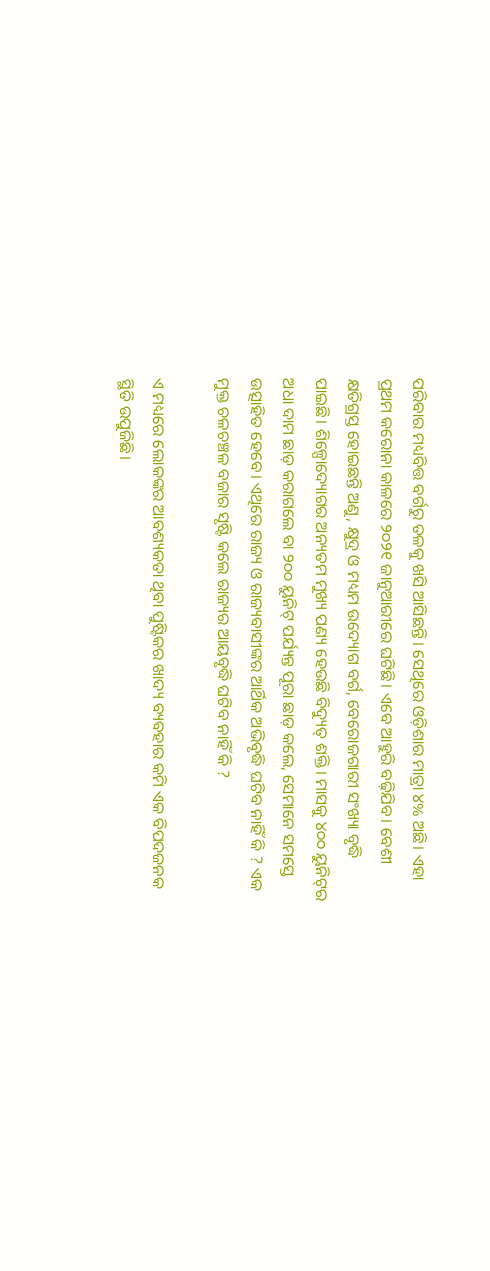ପରିବାର ମଧ୍ୟବିତ୍ତ ବର୍ଗରୁ ତଳକୁ ଖସି ଆସିଛନ୍ତି। ସେଥିରେ ଓଡ଼ିଶାର ମାତ୍ରା ୪% ଅଛି। ଏହା ପ୍ରଥମ କରୋନା କାଳରେ ୨୦୨୧ ଜାନୁଆରୀରେ ଘଟିଛି। ଏବେ ଆହୁରି ବଢ଼ିଯିବ। ବେଶୀ କ୍ଷତିଗ୍ରସ୍ତ ହୋଇଛନ୍ତି ଅଣୁ, କ୍ଷୁଦ୍ର ଓ ମଧ୍ୟମ ଉଦ୍ୟୋଗ ବର୍ଗ, ବେରୋଜଗାରୀ ସଂଖ୍ୟା ବୃଦ୍ଧି ପାଇଛି। ଶିଳ୍ପୋଦ୍ୟୋଗର ଅନ୍ୟତମ ମୁଖ୍ୟ ପଣ୍ୟ ହେଉଛି ବିଦ୍ୟୁତ୍‍ ଶକ୍ତି। ମାସକୁ ୪୦୦ ୟୁନିଟ୍‍ର ଅଧା ଦାମ ଛାଡ଼ କରାଗଲେ ବା ୨୦୦ ୟୁନିଟ୍‍ ପର୍ଯ୍ୟନ୍ତ ପୂରା ଛାଡ଼ କଲେ, ସେମାନେ ସମସ୍ତେ ଉତ୍ସାହିତ ହେବେ। ଏଥିରେ ରାଜ୍ୟ ଓ ରାଜ୍ୟବାସୀଙ୍କର ଆର୍ଥିକ ଅଭିବୃଦ୍ଧି ଘଟିବ ନାହିଁ କି ? ଏକ ମୁକ୍ତ ଚଳଚଞ୍ଚଳ ବଜାର ସୃଷ୍ଟି କଲେ ରାଜ୍ୟର ଆୟବୃଦ୍ଧି ଘଟିବ ନାହିଁ କି ?

ଏ ମଧ୍ୟରେ ଲୋକଙ୍କର ଆବଶ୍ୟକତା ଥିବା ପୁଷ୍ଟିକର ଖାଦ୍ୟ ବ୍ୟବହାର କମି ଏକ ବିପଦଜନକ ସ୍ଥିତି ଉପୁଜିଛି।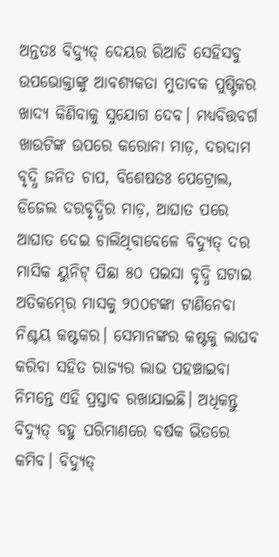ଅନ୍ତତଃ ବିଦ୍ୟୁତ୍‍ ଦେୟର ରିଆତି ସେହିସବୁ ଉପଭୋକ୍ତାଙ୍କୁ ଆବଶ୍ୟକତା ମୁତାବକ ପୁଷ୍ଟିକର ଖାଦ୍ୟ କିଣିବାକୁ ସୁଯୋଗ ଦେବ। ମଧ୍ୟବିତ୍ତବର୍ଗ ଖାଉଟିଙ୍କ ଉପରେ କରୋନା ମାଡ଼, ଦରଦାମ ବୃଦ୍ଧି ଜନିତ ଚାପ, ବିଶେଷତଃ ପେଟ୍ରୋଲ, ଡିଜେଲ ଦରବୃଦ୍ଧିର ମାଡ଼, ଆଘାତ ପରେ ଆଘାତ ଦେଇ ଚାଲିଥିବାବେଳେ ବିଦ୍ୟୁତ୍‍ ଦର ମାସିକ ୟୁନିଟ୍‍ ପିଛା ୫୦ ପଇସା ବୃଦ୍ଧି ଘଟାଇ ଅତିକମ୍‍ରେ ମାସକୁ ୨୦୦ଟଙ୍କା ଟାଣିନେବା ନିଶ୍ଚୟ କଷ୍ଟକର। ସେମାନଙ୍କର କଷ୍ଟକୁ ଲାଘବ କରିବା ସହିତ ରାଜ୍ୟର ଲାଭ ପହଞ୍ଚାଇବା ନିମନ୍ତେ ଏହି ପ୍ରସ୍ତାବ ରଖାଯାଇଛି। ଅଧିକନ୍ତୁ ବିଦ୍ୟୁତ୍‍ ବହୁ ପରିମାଣରେ ବର୍ଷକ ଭିତରେ କମିବ। ବିଦ୍ୟୁତ୍‍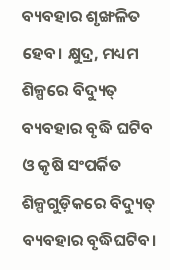ବ୍ୟବହାର ଶୃଙ୍ଖଳିତ ହେବ। କ୍ଷୁଦ୍ର, ମଧ୍ୟମ ଶିଳ୍ପରେ ବିଦ୍ୟୁତ୍‍ ବ୍ୟବହାର ବୃଦ୍ଧି ଘଟିବ ଓ କୃଷି ସଂପର୍କିତ ଶିଳ୍ପଗୁଡ଼ିକରେ ବିଦ୍ୟୁତ୍‍ ବ୍ୟବହାର ବୃଦ୍ଧିଘଟିବ।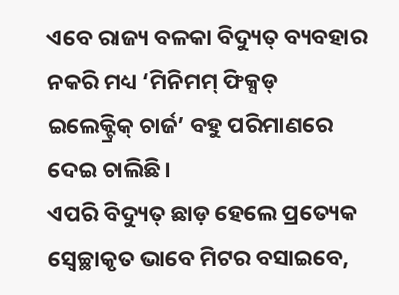ଏବେ ରାଜ୍ୟ ବଳକା ବିଦ୍ୟୁତ୍‍ ବ୍ୟବହାର ନକରି ମଧ୍ୟ ‘ମିନିମମ୍‍ ଫିକ୍ସଡ୍‍ ଇଲେକ୍ଟ୍ରିକ୍‍ ଚାର୍ଜ’ ବହୁ ପରିମାଣରେ ଦେଇ ଚାଲିଛି।
ଏପରି ବିଦ୍ୟୁତ୍‍ ଛାଡ଼ ହେଲେ ପ୍ରତ୍ୟେକ ସ୍ୱେଚ୍ଛାକୃତ ଭାବେ ମିଟର ବସାଇବେ,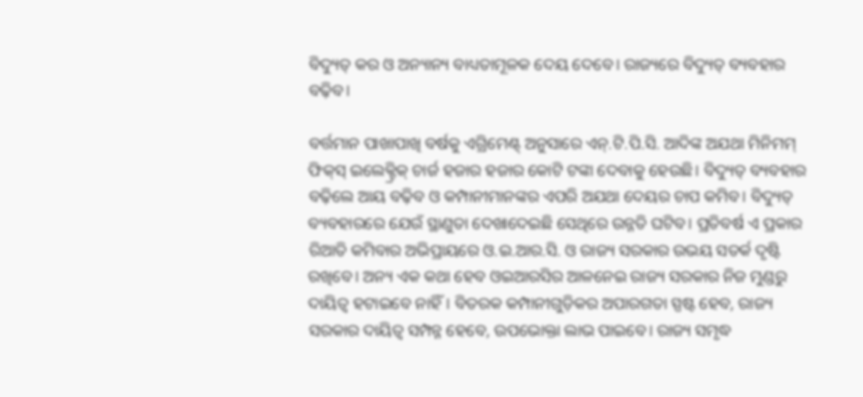ବିଦ୍ୟୁତ୍‍ କର ଓ ଅନ୍ୟାନ୍ୟ ବାଧ୍ୟତାମୂଳକ ଦେୟ ଦେବେ। ରାଜ୍ୟରେ ବିଦ୍ୟୁତ୍‍ ବ୍ୟବହାର ବଢ଼ିବ।

ବର୍ତ୍ତମାନ ପାଖାପାଖି ବର୍ଷକୁ ଏଗ୍ରିମେଣ୍ଟ୍‍ ଅନୁସାରେ ଏନ୍‍.ଟି.ପି.ସି. ଆଦିଙ୍କ ଅଯଥା ମିନିମମ୍‍ ଫିକ୍‍ସ୍‍ ଇଲେକ୍ଟ୍ରିକ୍‍ ଚାର୍ଜ ହଜାର ହଜାର କୋଟି ଟଙ୍କା ଦେବାକୁ ହେଉଛି। ବିଦ୍ୟୁତ୍‍ ବ୍ୟବହାର ବଢ଼ିଲେ ଆୟ ବଢ଼ିବ ଓ କମ୍ପାନୀମାନଙ୍କର ଏପରି ଅଯଥା ଦେୟର ଚାପ କମିବ। ବିଦ୍ୟୁତ୍‍ ବ୍ୟବହାରରେ ଯେଉଁ ସ୍ଥାଣୁତା ଦେଖାଦେଇଛି ସେଥିରେ ଉନ୍ନତି ଘଟିବ। ପ୍ରତିବର୍ଷ ଏ ପ୍ରକାର ରିଆତି କମିବାର ଅଭିପ୍ରାୟରେ ଓ.ଇ.ଆର.ସି. ଓ ରାଜ୍ୟ ସରକାର ଉଭୟ ସତର୍କ ଦୃଷ୍ଟି ରଖିବେ। ଅନ୍ୟ ଏକ କଥା ହେବ ଓଇଆରସିର ଆଳନେଇ ରାଜ୍ୟ ସରକାର ନିଜ ମୁଣ୍ଡରୁ ଦାୟିତ୍ୱ ହଟାଇବେ ନାହିଁ। ବିତରକ କମ୍ପାନୀଗୁଡ଼ିକର ଅପାରଗତା ସ୍ପଷ୍ଟ ହେବ, ରାଜ୍ୟ ସରକାର ଦାୟିତ୍ୱ ସମ୍ପନ୍ନ ହେବେ, ଉପଭୋକ୍ତା ଲାଭ ପାଇବେ। ରାଜ୍ୟ ସମୃଦ୍ଧ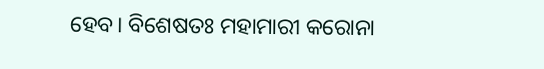ହେବ। ବିଶେଷତଃ ମହାମାରୀ କରୋନା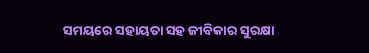ସମୟରେ ସହାୟତା ସହ ଜୀବିକାର ସୁରକ୍ଷା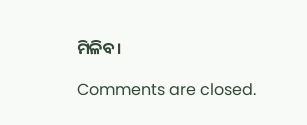ମିଳିବ।

Comments are closed.